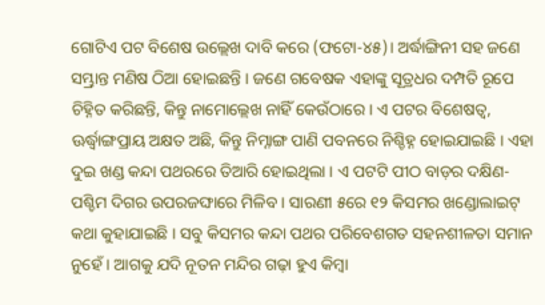ଗୋଟିଏ ପଟ ବିଶେଷ ଉଲ୍ଲେଖ ଦାବି କରେ (ଫଟୋ-୪୫)। ଅର୍ଦ୍ଧାଙ୍ଗିନୀ ସହ ଜଣେ ସମ୍ଭ୍ରାନ୍ତ ମଣିଷ ଠିଆ ହୋଇଛନ୍ତି । ଜଣେ ଗବେଷକ ଏହାଙ୍କୁ ସୂତ୍ରଧର ଦମ୍ପତି ରୂପେ ଚିହ୍ନିତ କରିଛନ୍ତି, କିନ୍ତୁ ନାମୋଲ୍ଲେଖ ନାହିଁ କେଉଁଠାରେ । ଏ ପଟର ବିଶେଷତ୍ୱ, ଊର୍ଦ୍ଧ୍ୱାଙ୍ଗପ୍ରାୟ ଅକ୍ଷତ ଅଛି, କିନ୍ତୁ ନିମ୍ନାଙ୍ଗ ପାଣି ପବନରେ ନିଶ୍ଚିହ୍ନ ହୋଇଯାଇଛି । ଏହା ଦୁଇ ଖଣ୍ଡ କନ୍ଦା ପଥରରେ ତିଆରି ହୋଇଥିଲା । ଏ ପଟଟି ପୀଠ ବାଡ଼ର ଦକ୍ଷିଣ-ପଶ୍ଚିମ ଦିଗର ଉପରଜଙ୍ଘାରେ ମିଳିବ । ସାରଣୀ ୫ରେ ୧୨ କିସମର ଖଣ୍ଡୋଲାଇଟ୍ କଥା କୁହାଯାଇଛି । ସବୁ କିସମର କନ୍ଦା ପଥର ପରିବେଶଗତ ସହନଶୀଳତା ସମାନ ନୁହେଁ । ଆଗକୁ ଯଦି ନୂତନ ମନ୍ଦିର ଗଢ଼ା ହୁଏ କିମ୍ବା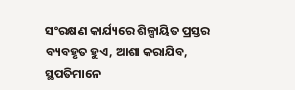ସଂରକ୍ଷଣ କାର୍ଯ୍ୟରେ ଶିଳ୍ପାୟିତ ପ୍ରସ୍ତର ବ୍ୟବହୃତ ହୁଏ, ଆଶା କରାଯିବ, ସ୍ଥପତିମାନେ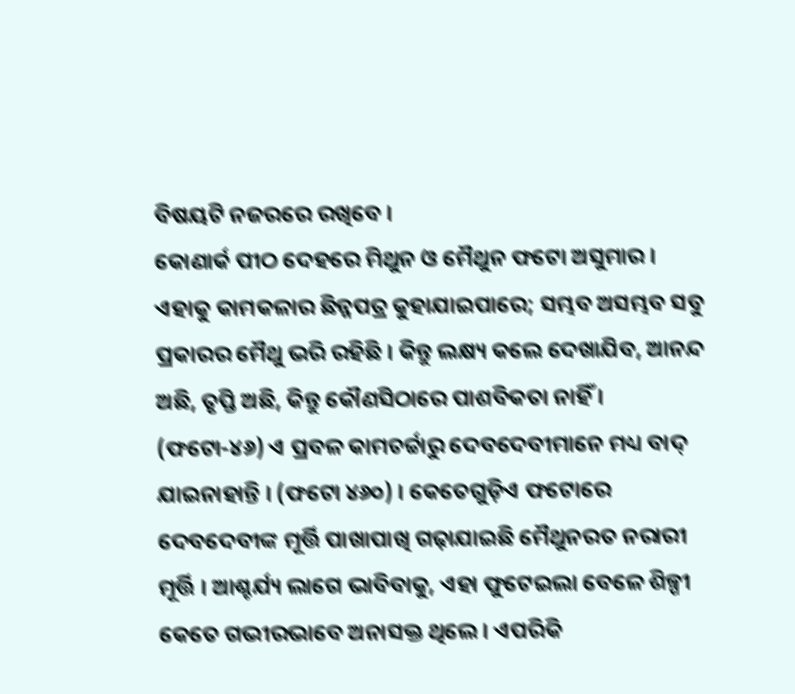ବିଷୟଟି ନଜରରେ ରଖିବେ ।
କୋଣାର୍କ ପୀଠ ଦେହରେ ମିଥୁନ ଓ ମୈଥୁନ ଫଟୋ ଅସୁମାର । ଏହାକୁ କାମକଳାର ଛିନ୍ନପତ୍ର କୁହାଯାଇପାରେ; ସମ୍ଭବ ଅସମ୍ଭବ ସବୁ ପ୍ରକାରର ମୈଥୁ ଭରି ରହିଛି । କିନ୍ତୁ ଲକ୍ଷ୍ୟ କଲେ ଦେଖାଯିବ, ଆନନ୍ଦ ଅଛି, ତୃପ୍ତି ଅଛି, କିନ୍ତୁ କୌଣସିଠାରେ ପାଶବିକତା ନାହିଁ । (ଫଟୋ-୪୬) ଏ ପ୍ରବଳ କାମଚର୍ଚ୍ଚାରୁ ଦେବଦେବୀମାନେ ମଧ୍ୟ ବାଦ୍ ଯାଇନାହାନ୍ତି । (ଫଟୋ ୪୬୦) । କେତେଗୁଡ଼ିଏ ଫଟୋରେ ଦେବଦେବୀଙ୍କ ମୂର୍ତ୍ତି ପାଖାପାଖି ଗଢ଼ାଯାଇଛି ମୈଥୁନରତ ନରାରୀ ମୂର୍ତ୍ତି । ଆଶ୍ଚର୍ଯ୍ୟ ଲାଗେ ଭାବିବାକୁ, ଏହା ଫୁଟେଇଲା ବେଳେ ଶିଳ୍ପୀ କେତେ ଗଭୀରଭାବେ ଅନାସକ୍ତ ଥିଲେ । ଏପରିକି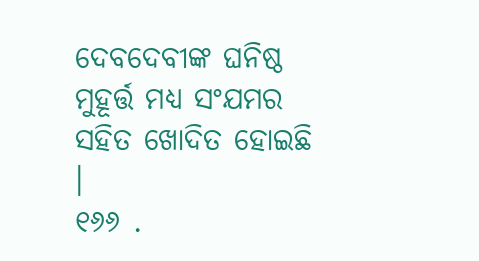ଦେବଦେବୀଙ୍କ ଘନିଷ୍ଠ ମୁହୂର୍ତ୍ତ ମଧ୍ୟ ସଂଯମର ସହିତ ଖୋଦିତ ହୋଇଛି ।
୧୬୬ .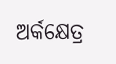ଅର୍କକ୍ଷେତ୍ର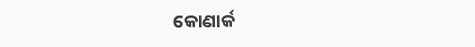କୋଣାର୍କ